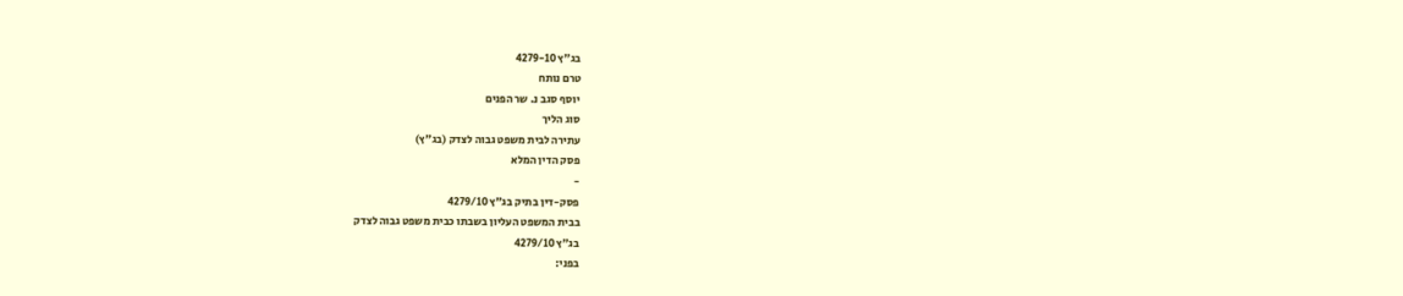בג"ץ 4279-10
טרם נותח
יוסף סגב נ. שר הפנים
סוג הליך
עתירה לבית משפט גבוה לצדק (בג"ץ)
פסק הדין המלא
-
פסק-דין בתיק בג"ץ 4279/10
בבית המשפט העליון בשבתו כבית משפט גבוה לצדק
בג"ץ 4279/10
בפני: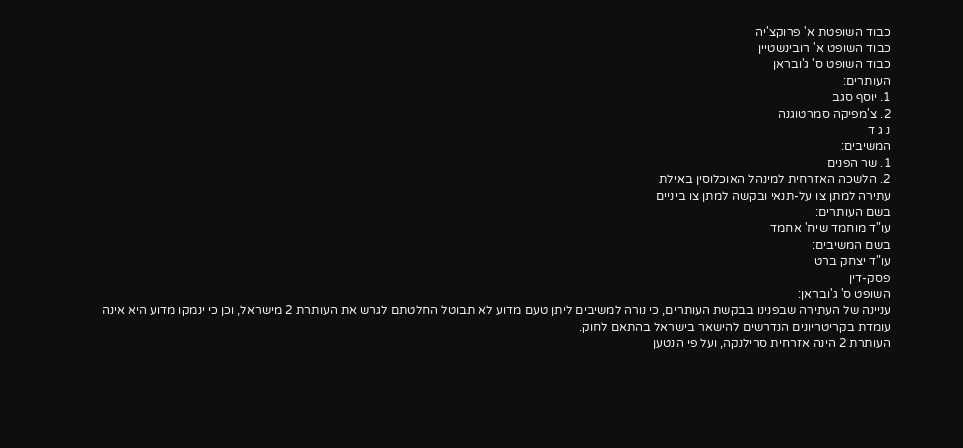כבוד השופטת א' פרוקצ'יה
כבוד השופט א' רובינשטיין
כבוד השופט ס' ג'ובראן
העותרים:
1. יוסף סגב
2. צ'מפיקה סמרטוגנה
נ ג ד
המשיבים:
1. שר הפנים
2. הלשכה האזרחית למינהל האוכלוסין באילת
עתירה למתן צו על-תנאי ובקשה למתן צו ביניים
בשם העותרים:
עו"ד מוחמד שיח' אחמד
בשם המשיבים:
עו"ד יצחק ברט
פסק-דין
השופט ס' ג'ובראן:
עניינה של העתירה שבפנינו בבקשת העותרים, כי נורה למשיבים ליתן טעם מדוע לא תבוטל החלטתם לגרש את העותרת 2 מישראל, וכן כי ינמקו מדוע היא אינה עומדת בקריטריונים הנדרשים להישאר בישראל בהתאם לחוק.
העותרת 2 הינה אזרחית סרילנקה, ועל פי הנטען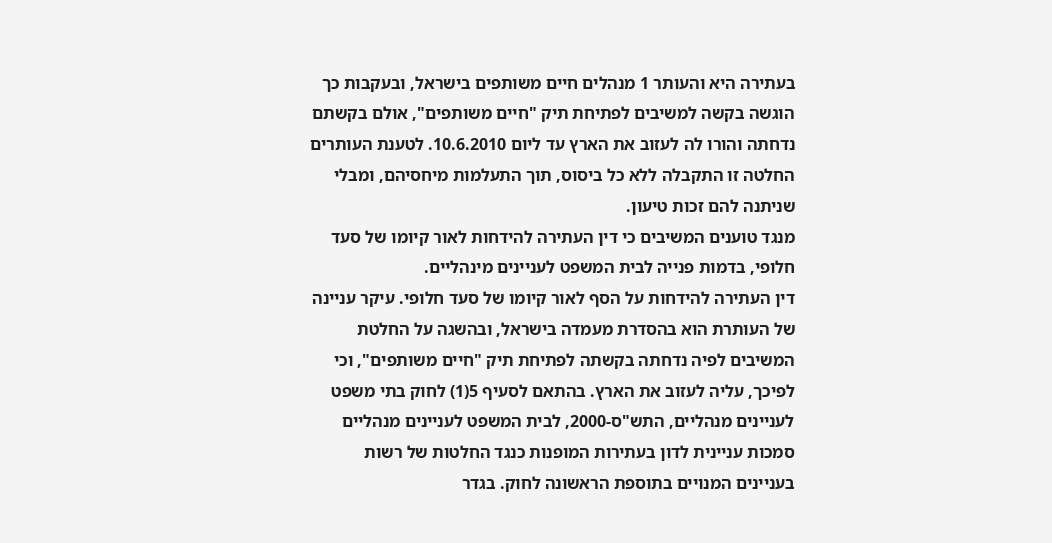בעתירה היא והעותר 1 מנהלים חיים משותפים בישראל, ובעקבות כך הוגשה בקשה למשיבים לפתיחת תיק "חיים משותפים", אולם בקשתם נדחתה והורו לה לעזוב את הארץ עד ליום 10.6.2010. לטענת העותרים החלטה זו התקבלה ללא כל ביסוס, תוך התעלמות מיחסיהם, ומבלי שניתנה להם זכות טיעון.
מנגד טוענים המשיבים כי דין העתירה להידחות לאור קיומו של סעד חלופי, בדמות פנייה לבית המשפט לעניינים מינהליים.
דין העתירה להידחות על הסף לאור קיומו של סעד חלופי. עיקר עניינה של העותרת הוא בהסדרת מעמדה בישראל, ובהשגה על החלטת המשיבים לפיה נדחתה בקשתה לפתיחת תיק "חיים משותפים", וכי לפיכך, עליה לעזוב את הארץ. בהתאם לסעיף 5(1) לחוק בתי משפט לעניינים מנהליים, התש"ס-2000, לבית המשפט לעניינים מנהליים סמכות עניינית לדון בעתירות המופנות כנגד החלטות של רשות בעניינים המנויים בתוספת הראשונה לחוק. בגדר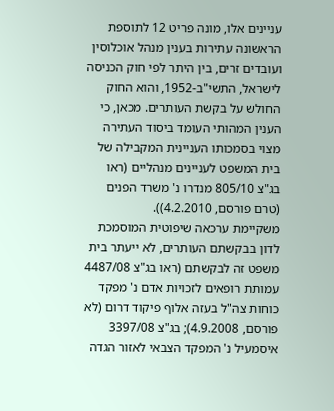עניינים אלו, מונה פריט 12 לתוספת הראשונה עתירות בענין מנהל אוכלוסין ועובדים זרים, בין היתר לפי חוק הכניסה לישראל, התשי"ב-1952, והוא החוק החולש על בקשת העותרים. מכאן, כי הענין המהותי העומד ביסוד העתירה מצוי בסמכותו העניינית המקבילה של בית המשפט לעניינים מנהליים (ראו בג"צ 805/10 מנדרו נ' משרד הפנים (טרם פורסם, 4.2.2010)).
משקיימת ערכאה שיפוטית המוסמכת לדון בבקשתם העותרים, לא ייעתר בית משפט זה לבקשתם (ראו בג"צ 4487/08 עמותת רופאים לזכויות אדם נ' מפקד כוחות צה"ל בעזה אלוף פיקוד דרום (לא פורסם, 4.9.2008); בג"צ 3397/08 איסמעיל נ' המפקד הצבאי לאזור הגדה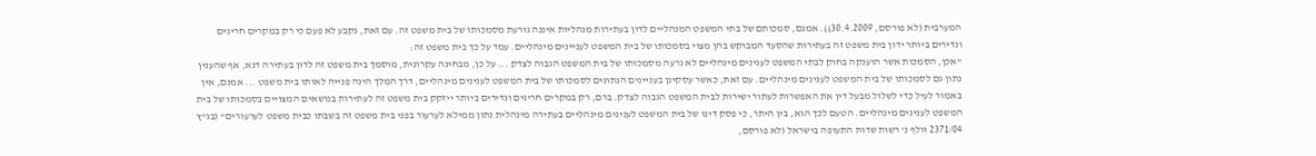המערבית (לא פורסם, 30.4.2009)). אמנם, סמכותם של בתי המשפט המנהליים לדון בעתירות מנהליות איננה גורעת מסמכותו של בית משפט זה. עם זאת, נקבע לא פעם כי רק במקרים חריגים ונדירים ביותר ידון בית משפט זה בעתירות שהסעד המבוקש בהן מצוי בסמכותו של בית המשפט לעניינים מינהליים. עמד על כך בית משפט זה:
"אכן, הסמכות אשר הוענקה בחוק לבתי המשפט לענינים מינהליים לא גרעה מסמכותו של בית המשפט הגבוה לצדק ... על כן, מבחינה עקרונית, מוסמך בית משפט זה לדון בעתירה דנא, אף שהענין נתון גם לסמכותו של בית המשפט לענינים מינהליים. עם זאת, כאשר עסקינן בעניינים הנתונים לסמכותו של בית המשפט לענינים מינהליים, דרך המלך הינה פנייה לאותו בית משפט ... אמנם, אין באמור לעיל כדי לשלול מבעל דין את האפשרות לעתור ישירות לבית המשפט הגבוה לצדק. ברם, רק במקרים חריגים ונדירים ביותר ייזקק בית משפט זה לעתירות בנושאים המצויים בסמכותו של בית המשפט לענינים מינהליים. הטעם לכך הוא, בין היתר, כי פסק דינו של בית המשפט לענינים מינהליים בעתירה מינהלית נתון ממילא לערעור בפני בית משפט זה בשבתו כבית משפט לערעורים" (בג"ץ 2371/04 וולף נ' רשות שדות התעופה בישראל (לא פורסם,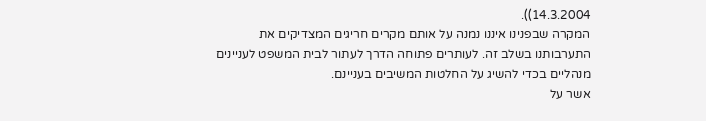14.3.2004)).
המקרה שבפנינו איננו נמנה על אותם מקרים חריגים המצדיקים את התערבותנו בשלב זה. לעותרים פתוחה הדרך לעתור לבית המשפט לעניינים מנהליים בכדי להשיג על החלטות המשיבים בעניינם.
אשר על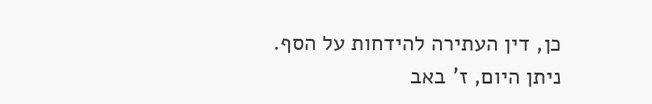כן, דין העתירה להידחות על הסף.
ניתן היום, ז' באב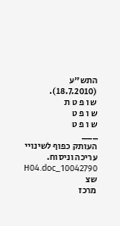התש"ע (18.7.2010).
ש ו פ ט ת
ש ו פ ט
ש ו פ ט
___
העותק כפוף לשינויי עריכה וניסוח. 10042790_H04.doc שצ
מרכז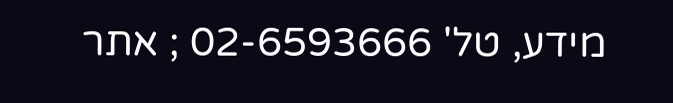מידע, טל' 02-6593666 ; אתר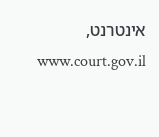אינטרנט, www.court.gov.il